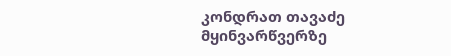კონდრათ თავაძე მყინვარწვერზე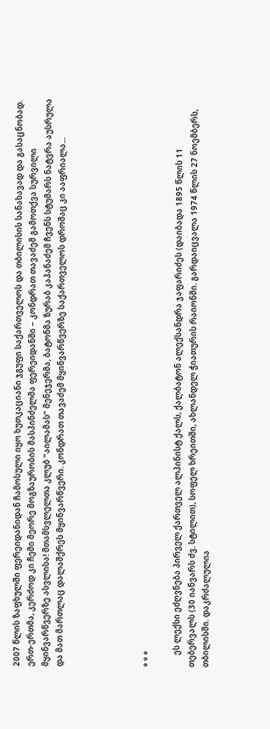2007 წლის ზაფხულში ფერეიდანიდან ჩამოსული იყო ხუთკაციანი ჯგუფი საქართველოს და თბილისის სანახავად და გასაცნობად. ერთ-ერთმა, კერძოდ კი ჩემი მეორე მოგზაურობის მასპინძელმა ფერეიდანში − კონდრათ თავაძემ გამოთქვა სურვილი მყინვარწვერზე ასვლისა! მთამსვლელთა კლუბ ”აილამას” მენეჯერმა, ბატონმა ზურაბ კაპანაძემ ჩვენს სტუმარს ნატვრა აუსრულა და მათ მართლაც დალაშქრეს მყინვარწვერი. კონდრათ თავაძემ მყინვარწვერზე საქართველოს დროშაც კი ააფრიალა...





* * *

      ეს ლექსი ეძღვნება პირველ ქართველ ალპინისტ ქალს, ქალბატონ ალექსანდრა ჯაფარიძეს (დაიბადა 1895 წლის 11 თებერვალს (30 იანვარს ძვ. სტილით), სოფელ ხრეითში, ახლანდელ ჭიათურის რაიონში. გარდაიცვალა 1974 წლის 27 ნოემბერს, თბილისში. დაკრძალულია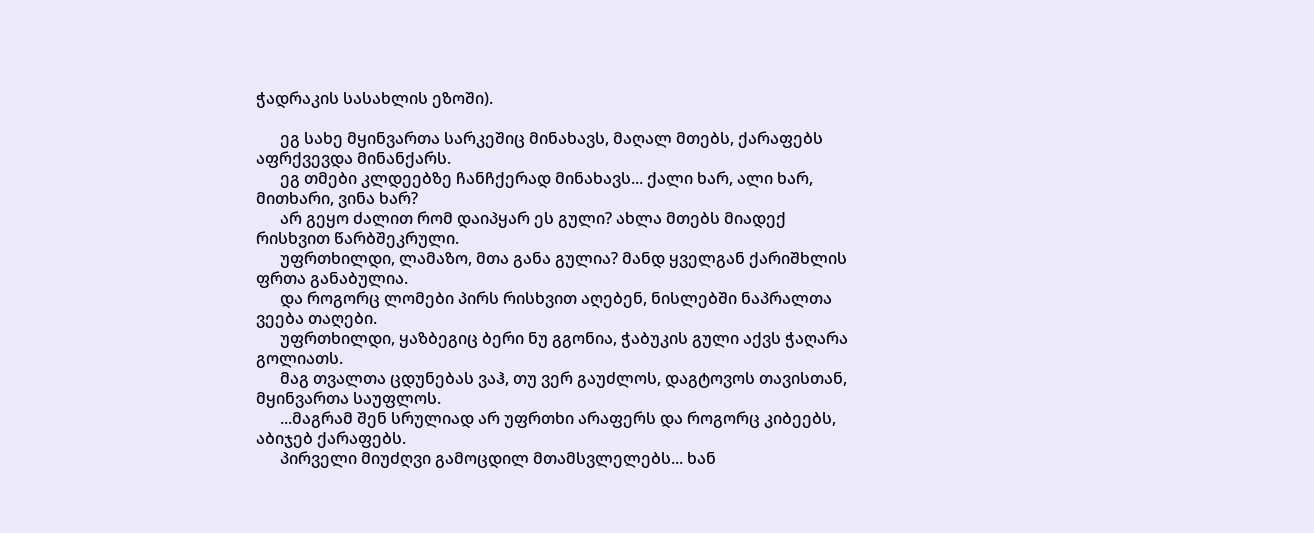ჭადრაკის სასახლის ეზოში).

      ეგ სახე მყინვართა სარკეშიც მინახავს, მაღალ მთებს, ქარაფებს აფრქვევდა მინანქარს.
      ეგ თმები კლდეებზე ჩანჩქერად მინახავს... ქალი ხარ, ალი ხარ, მითხარი, ვინა ხარ?
      არ გეყო ძალით რომ დაიპყარ ეს გული? ახლა მთებს მიადექ რისხვით წარბშეკრული.
      უფრთხილდი, ლამაზო, მთა განა გულია? მანდ ყველგან ქარიშხლის ფრთა განაბულია.
      და როგორც ლომები პირს რისხვით აღებენ, ნისლებში ნაპრალთა ვეება თაღები.
      უფრთხილდი, ყაზბეგიც ბერი ნუ გგონია, ჭაბუკის გული აქვს ჭაღარა გოლიათს.
      მაგ თვალთა ცდუნებას ვაჰ, თუ ვერ გაუძლოს, დაგტოვოს თავისთან, მყინვართა საუფლოს.
      ...მაგრამ შენ სრულიად არ უფრთხი არაფერს და როგორც კიბეებს, აბიჯებ ქარაფებს.
      პირველი მიუძღვი გამოცდილ მთამსვლელებს... ხან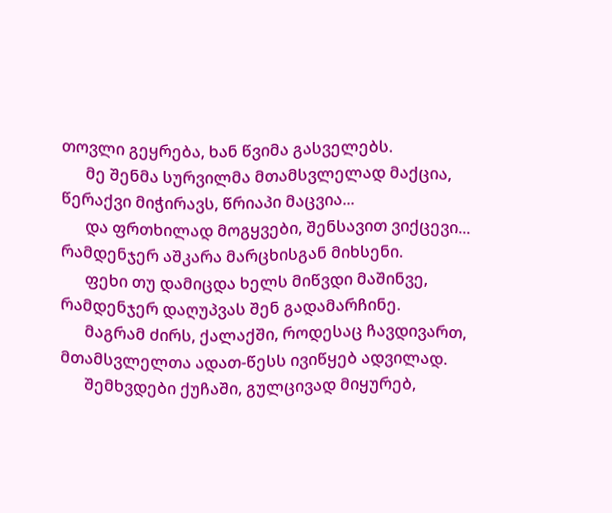თოვლი გეყრება, ხან წვიმა გასველებს.
      მე შენმა სურვილმა მთამსვლელად მაქცია, წერაქვი მიჭირავს, წრიაპი მაცვია...
      და ფრთხილად მოგყვები, შენსავით ვიქცევი... რამდენჯერ აშკარა მარცხისგან მიხსენი.
      ფეხი თუ დამიცდა ხელს მიწვდი მაშინვე, რამდენჯერ დაღუპვას შენ გადამარჩინე.
      მაგრამ ძირს, ქალაქში, როდესაც ჩავდივართ, მთამსვლელთა ადათ-წესს ივიწყებ ადვილად.
      შემხვდები ქუჩაში, გულცივად მიყურებ,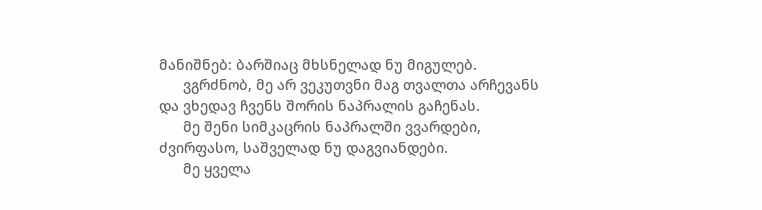მანიშნებ: ბარშიაც მხსნელად ნუ მიგულებ.
      ვგრძნობ, მე არ ვეკუთვნი მაგ თვალთა არჩევანს და ვხედავ ჩვენს შორის ნაპრალის გაჩენას.
      მე შენი სიმკაცრის ნაპრალში ვვარდები, ძვირფასო, საშველად ნუ დაგვიანდები.
      მე ყველა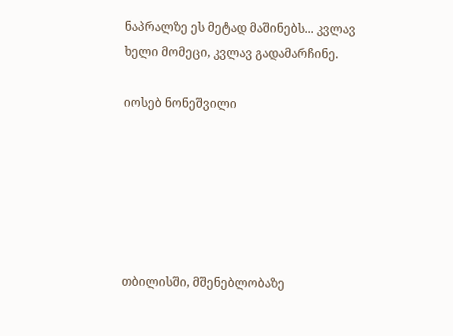ნაპრალზე ეს მეტად მაშინებს... კვლავ ხელი მომეცი, კვლავ გადამარჩინე.

იოსებ ნონეშვილი






თბილისში, მშენებლობაზე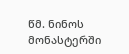წმ. ნინოს მონასტერში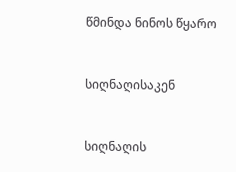წმინდა ნინოს წყარო


სიღნაღისაკენ


სიღნაღის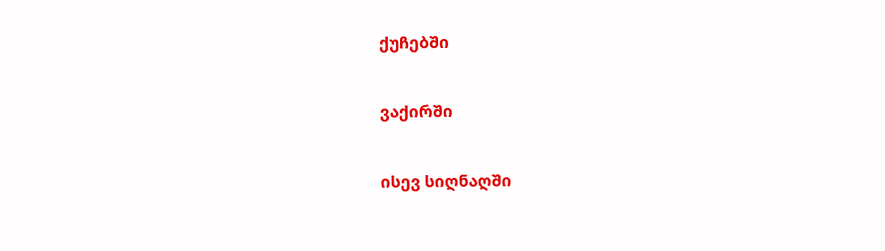ქუჩებში


ვაქირში


ისევ სიღნაღში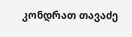კონდრათ თავაძე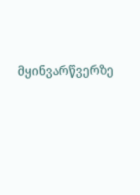მყინვარწვერზე